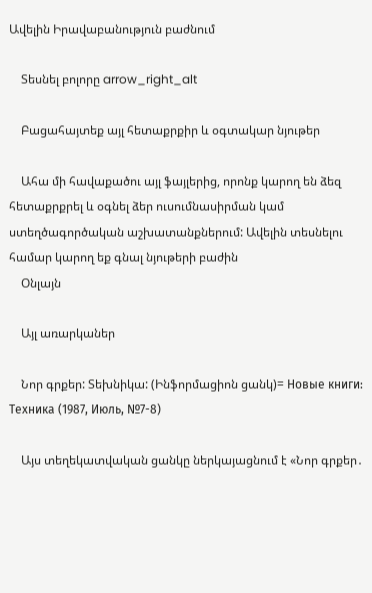Ավելին Իրավաբանություն բաժնում

    Տեսնել բոլորը arrow_right_alt

    Բացահայտեք այլ հետաքրքիր և օգտակար նյութեր

    Ահա մի հավաքածու այլ ֆայլերից, որոնք կարող են ձեզ հետաքրքրել և օգնել ձեր ուսումնասիրման կամ ստեղծագործական աշխատանքներում: Ավելին տեսնելու համար կարող եք գնալ նյութերի բաժին
    Օնլայն

    Այլ առարկաներ

    Նոր գրքեր: Տեխնիկա: (Ինֆորմացիոն ցանկ)= Новые книги: Техника (1987, Июль, №7-8)

    Այս տեղեկատվական ցանկը ներկայացնում է «Նոր գրքեր․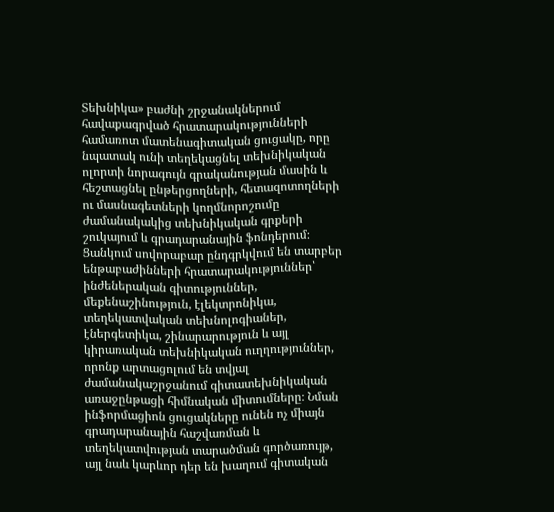Տեխնիկա» բաժնի շրջանակներում հավաքագրված հրատարակությունների համառոտ մատենագիտական ցուցակը, որը նպատակ ունի տեղեկացնել տեխնիկական ոլորտի նորագույն գրականության մասին և հեշտացնել ընթերցողների, հետազոտողների ու մասնագետների կողմնորոշումը ժամանակակից տեխնիկական գրքերի շուկայում և գրադարանային ֆոնդերում։ Ցանկում սովորաբար ընդգրկվում են տարբեր ենթաբաժինների հրատարակություններ՝ ինժեներական գիտություններ, մեքենաշինություն, էլեկտրոնիկա, տեղեկատվական տեխնոլոգիաներ, էներգետիկա, շինարարություն և այլ կիրառական տեխնիկական ուղղություններ, որոնք արտացոլում են տվյալ ժամանակաշրջանում գիտատեխնիկական առաջընթացի հիմնական միտումները։ Նման ինֆորմացիոն ցուցակները ունեն ոչ միայն գրադարանային հաշվառման և տեղեկատվության տարածման գործառույթ, այլ նաև կարևոր դեր են խաղում գիտական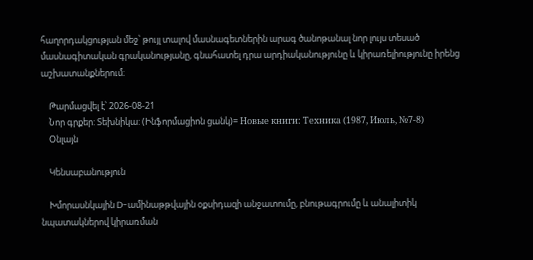հաղորդակցության մեջ՝ թույլ տալով մասնագետներին արագ ծանոթանալ նոր լույս տեսած մասնագիտական գրականությանը, գնահատել դրա արդիականությունը և կիրառելիությունը իրենց աշխատանքներում։

    Թարմացվել է՝ 2026-08-21
    Նոր գրքեր: Տեխնիկա: (Ինֆորմացիոն ցանկ)= Новые книги: Техника (1987, Июль, №7-8)
    Օնլայն

    Կենսաբանություն

    Խմորասնկային D-ամինաթթվային օքսիդազի անջատումը, բնութագրումը և անալիտիկ նպատակներով կիրառման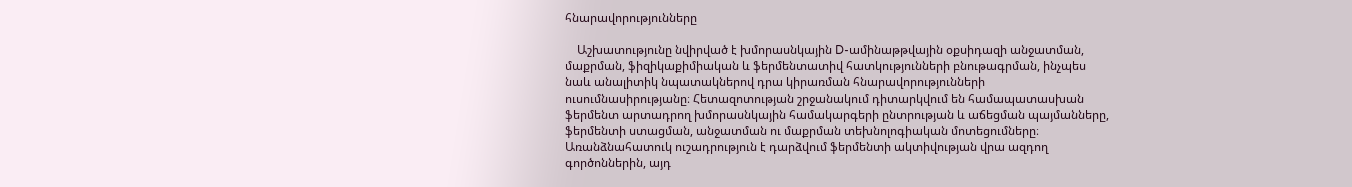հնարավորությունները

    Աշխատությունը նվիրված է խմորասնկային D-ամինաթթվային օքսիդազի անջատման, մաքրման, ֆիզիկաքիմիական և ֆերմենտատիվ հատկությունների բնութագրման, ինչպես նաև անալիտիկ նպատակներով դրա կիրառման հնարավորությունների ուսումնասիրությանը։ Հետազոտության շրջանակում դիտարկվում են համապատասխան ֆերմենտ արտադրող խմորասնկային համակարգերի ընտրության և աճեցման պայմանները, ֆերմենտի ստացման, անջատման ու մաքրման տեխնոլոգիական մոտեցումները։ Առանձնահատուկ ուշադրություն է դարձվում ֆերմենտի ակտիվության վրա ազդող գործոններին, այդ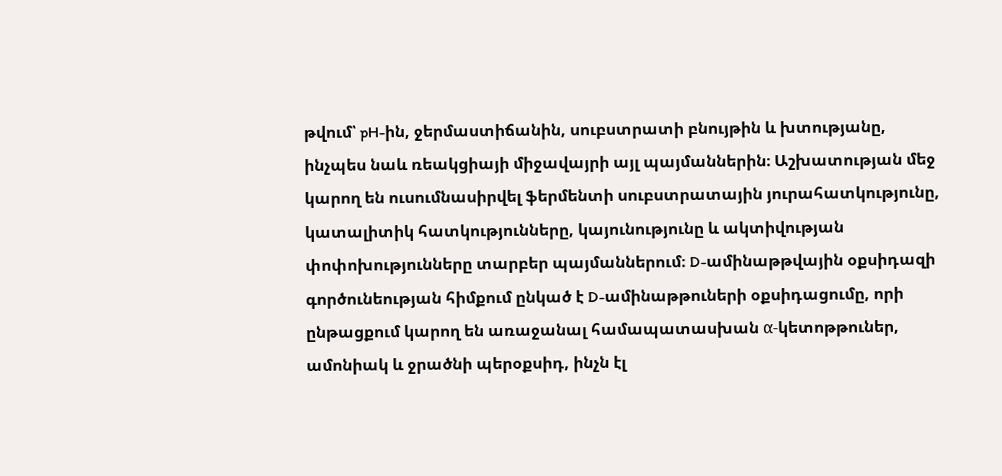թվում՝ pH-ին, ջերմաստիճանին, սուբստրատի բնույթին և խտությանը, ինչպես նաև ռեակցիայի միջավայրի այլ պայմաններին։ Աշխատության մեջ կարող են ուսումնասիրվել ֆերմենտի սուբստրատային յուրահատկությունը, կատալիտիկ հատկությունները, կայունությունը և ակտիվության փոփոխությունները տարբեր պայմաններում։ D-ամինաթթվային օքսիդազի գործունեության հիմքում ընկած է D-ամինաթթուների օքսիդացումը, որի ընթացքում կարող են առաջանալ համապատասխան α-կետոթթուներ, ամոնիակ և ջրածնի պերօքսիդ, ինչն էլ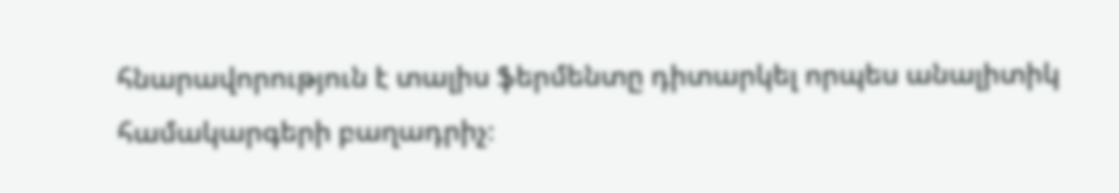հնարավորություն է տալիս ֆերմենտը դիտարկել որպես անալիտիկ համակարգերի բաղադրիչ։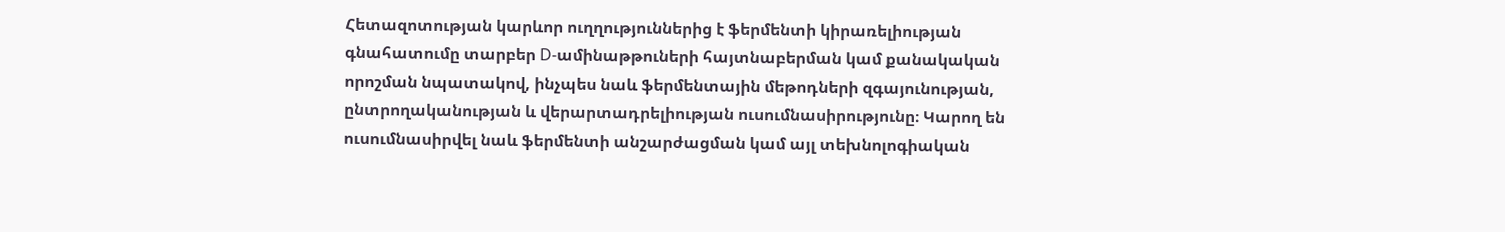Հետազոտության կարևոր ուղղություններից է ֆերմենտի կիրառելիության գնահատումը տարբեր D-ամինաթթուների հայտնաբերման կամ քանակական որոշման նպատակով, ինչպես նաև ֆերմենտային մեթոդների զգայունության, ընտրողականության և վերարտադրելիության ուսումնասիրությունը։ Կարող են ուսումնասիրվել նաև ֆերմենտի անշարժացման կամ այլ տեխնոլոգիական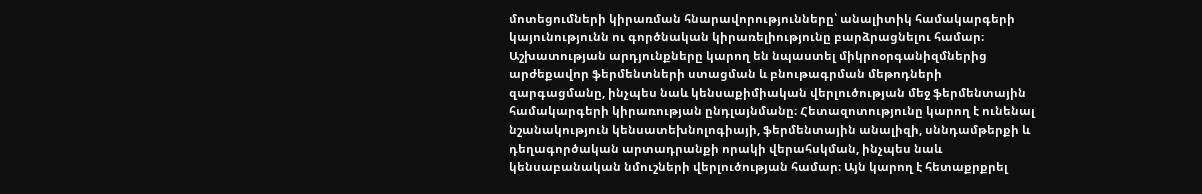մոտեցումների կիրառման հնարավորությունները՝ անալիտիկ համակարգերի կայունությունն ու գործնական կիրառելիությունը բարձրացնելու համար։ Աշխատության արդյունքները կարող են նպաստել միկրոօրգանիզմներից արժեքավոր ֆերմենտների ստացման և բնութագրման մեթոդների զարգացմանը, ինչպես նաև կենսաքիմիական վերլուծության մեջ ֆերմենտային համակարգերի կիրառության ընդլայնմանը։ Հետազոտությունը կարող է ունենալ նշանակություն կենսատեխնոլոգիայի, ֆերմենտային անալիզի, սննդամթերքի և դեղագործական արտադրանքի որակի վերահսկման, ինչպես նաև կենսաբանական նմուշների վերլուծության համար։ Այն կարող է հետաքրքրել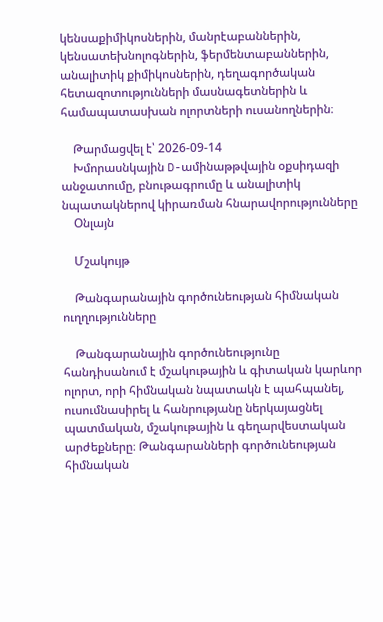կենսաքիմիկոսներին, մանրէաբաններին, կենսատեխնոլոգներին, ֆերմենտաբաններին, անալիտիկ քիմիկոսներին, դեղագործական հետազոտությունների մասնագետներին և համապատասխան ոլորտների ուսանողներին։

    Թարմացվել է՝ 2026-09-14
    Խմորասնկային D-ամինաթթվային օքսիդազի անջատումը, բնութագրումը և անալիտիկ նպատակներով կիրառման հնարավորությունները
    Օնլայն

    Մշակույթ

    Թանգարանային գործունեության հիմնական ուղղությունները

    Թանգարանային գործունեությունը հանդիսանում է մշակութային և գիտական կարևոր ոլորտ, որի հիմնական նպատակն է պահպանել, ուսումնասիրել և հանրությանը ներկայացնել պատմական, մշակութային և գեղարվեստական արժեքները։ Թանգարանների գործունեության հիմնական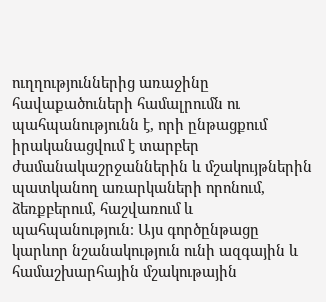ուղղություններից առաջինը հավաքածուների համալրումն ու պահպանությունն է, որի ընթացքում իրականացվում է տարբեր ժամանակաշրջաններին և մշակույթներին պատկանող առարկաների որոնում, ձեռքբերում, հաշվառում և պահպանություն։ Այս գործընթացը կարևոր նշանակություն ունի ազգային և համաշխարհային մշակութային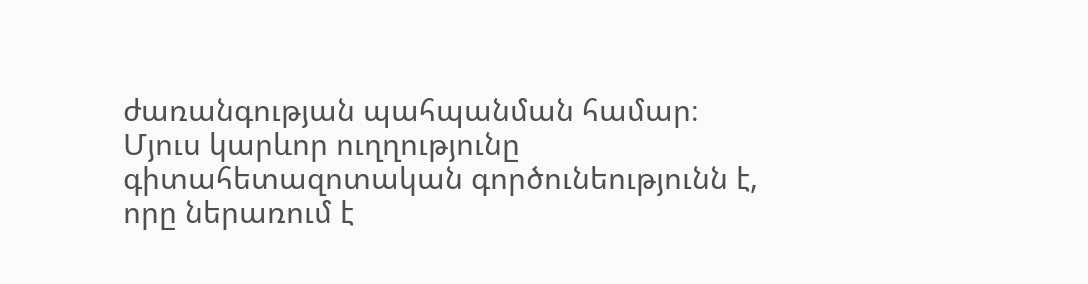ժառանգության պահպանման համար։ Մյուս կարևոր ուղղությունը գիտահետազոտական գործունեությունն է, որը ներառում է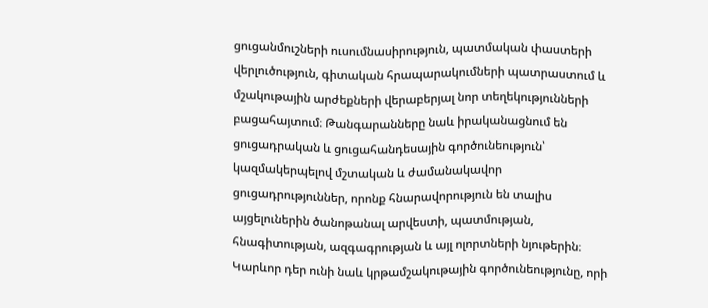ցուցանմուշների ուսումնասիրություն, պատմական փաստերի վերլուծություն, գիտական հրապարակումների պատրաստում և մշակութային արժեքների վերաբերյալ նոր տեղեկությունների բացահայտում։ Թանգարանները նաև իրականացնում են ցուցադրական և ցուցահանդեսային գործունեություն՝ կազմակերպելով մշտական և ժամանակավոր ցուցադրություններ, որոնք հնարավորություն են տալիս այցելուներին ծանոթանալ արվեստի, պատմության, հնագիտության, ազգագրության և այլ ոլորտների նյութերին։ Կարևոր դեր ունի նաև կրթամշակութային գործունեությունը, որի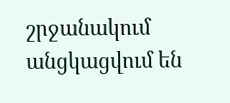շրջանակում անցկացվում են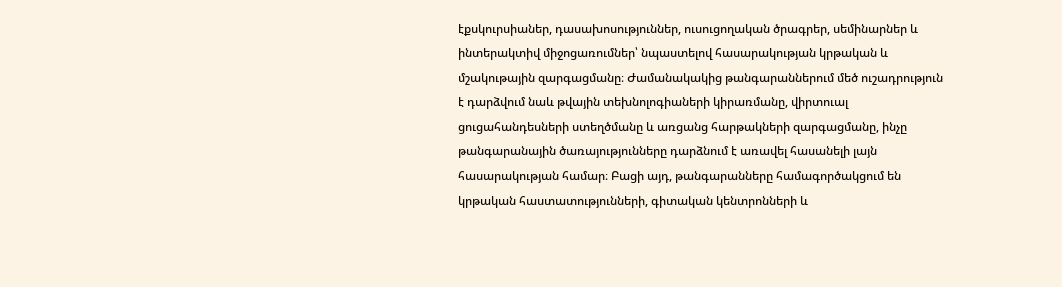էքսկուրսիաներ, դասախոսություններ, ուսուցողական ծրագրեր, սեմինարներ և ինտերակտիվ միջոցառումներ՝ նպաստելով հասարակության կրթական և մշակութային զարգացմանը։ Ժամանակակից թանգարաններում մեծ ուշադրություն է դարձվում նաև թվային տեխնոլոգիաների կիրառմանը, վիրտուալ ցուցահանդեսների ստեղծմանը և առցանց հարթակների զարգացմանը, ինչը թանգարանային ծառայությունները դարձնում է առավել հասանելի լայն հասարակության համար։ Բացի այդ, թանգարանները համագործակցում են կրթական հաստատությունների, գիտական կենտրոնների և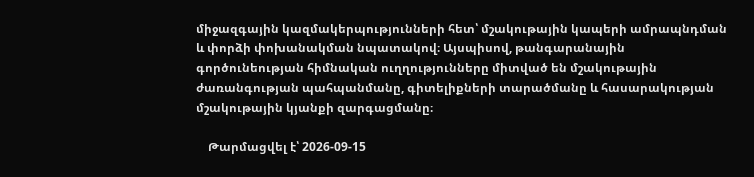միջազգային կազմակերպությունների հետ՝ մշակութային կապերի ամրապնդման և փորձի փոխանակման նպատակով։ Այսպիսով, թանգարանային գործունեության հիմնական ուղղությունները միտված են մշակութային ժառանգության պահպանմանը, գիտելիքների տարածմանը և հասարակության մշակութային կյանքի զարգացմանը։

    Թարմացվել է՝ 2026-09-15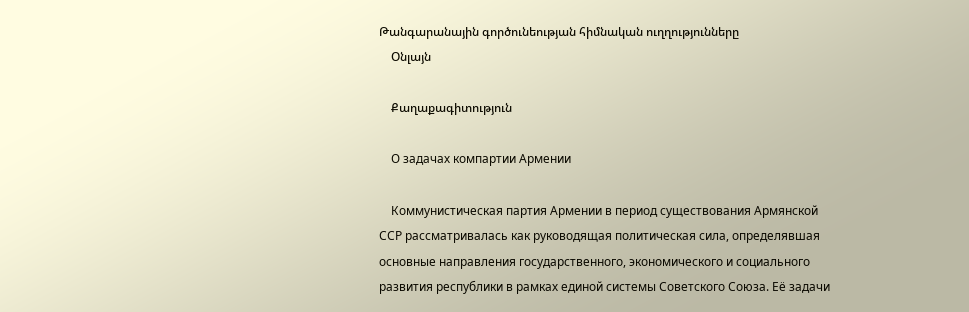Թանգարանային գործունեության հիմնական ուղղությունները
    Օնլայն

    Քաղաքագիտություն

    О задачах компартии Армении

    Коммунистическая партия Армении в период существования Армянской ССР рассматривалась как руководящая политическая сила, определявшая основные направления государственного, экономического и социального развития республики в рамках единой системы Советского Союза. Её задачи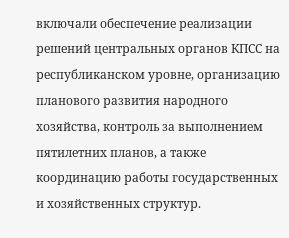включали обеспечение реализации решений центральных органов КПСС на республиканском уровне, организацию планового развития народного хозяйства, контроль за выполнением пятилетних планов, а также координацию работы государственных и хозяйственных структур.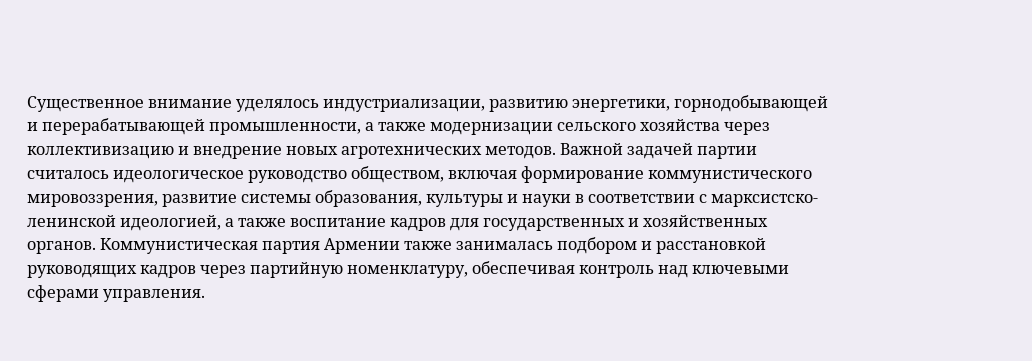Существенное внимание уделялось индустриализации, развитию энергетики, горнодобывающей и перерабатывающей промышленности, а также модернизации сельского хозяйства через коллективизацию и внедрение новых агротехнических методов. Важной задачей партии считалось идеологическое руководство обществом, включая формирование коммунистического мировоззрения, развитие системы образования, культуры и науки в соответствии с марксистско-ленинской идеологией, а также воспитание кадров для государственных и хозяйственных органов. Коммунистическая партия Армении также занималась подбором и расстановкой руководящих кадров через партийную номенклатуру, обеспечивая контроль над ключевыми сферами управления.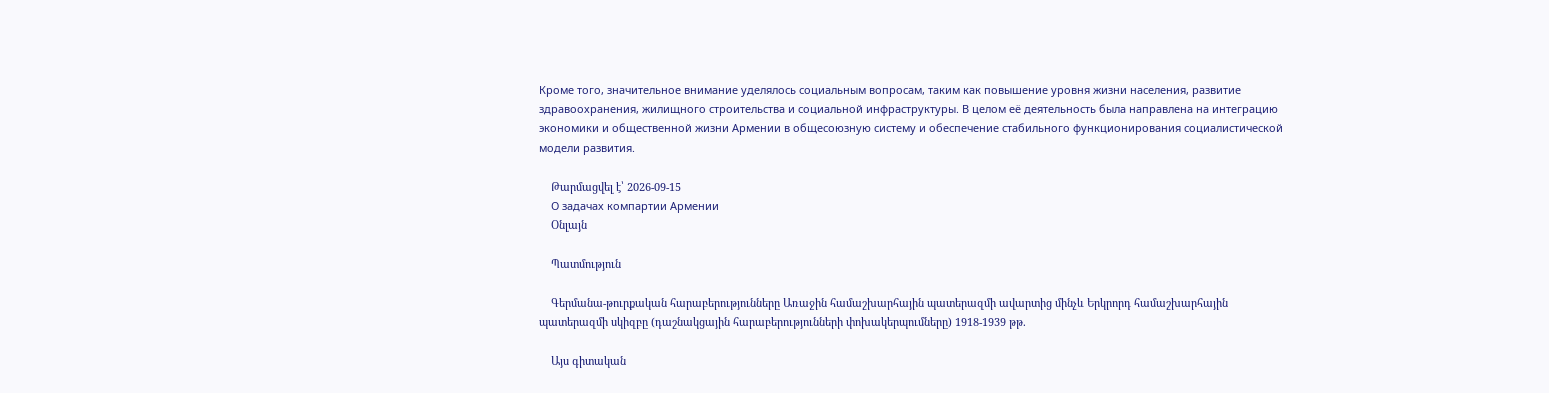Кроме того, значительное внимание уделялось социальным вопросам, таким как повышение уровня жизни населения, развитие здравоохранения, жилищного строительства и социальной инфраструктуры. В целом её деятельность была направлена на интеграцию экономики и общественной жизни Армении в общесоюзную систему и обеспечение стабильного функционирования социалистической модели развития.

    Թարմացվել է՝ 2026-09-15
    О задачах компартии Армении
    Օնլայն

    Պատմություն

    Գերմանա-թուրքական հարաբերությունները Առաջին համաշխարհային պատերազմի ավարտից մինչև Երկրորդ համաշխարհային պատերազմի սկիզբը (դաշնակցային հարաբերությունների փոխակերպումները) 1918-1939 թթ.

    Այս գիտական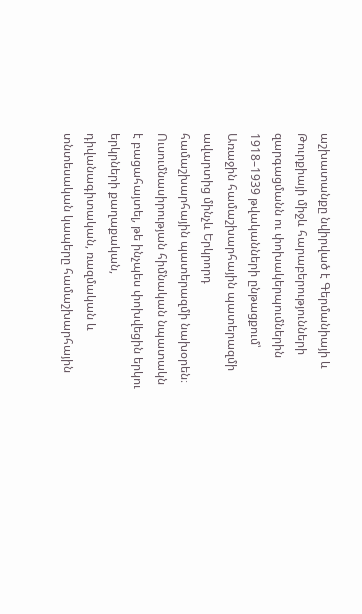աշխատանքը նվիրված է Գերմանիայի և Թուրքիայի միջև հարաբերությունների զարգացմանն ու փոխակերպումներին 1918–1939 թվականների ընթացքում՝ Առաջին համաշխարհային պատերազմի ավարտից մինչև Երկրորդ համաշխարհային պատերազմի նախօրեն։ Ուսումնասիրության հիմնական նպատակն է բացահայտել, թե ինչպես փոխվեցին երկու երկրների քաղաքական, դիվանագիտական, ռազմական և տնտեսական կապերը համաշխարհային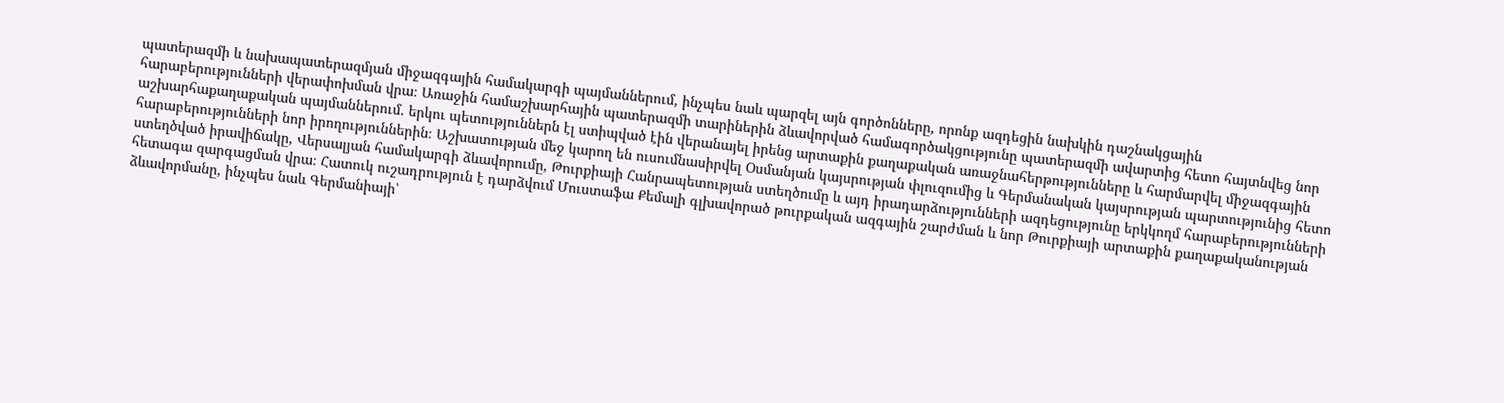պատերազմի և նախապատերազմյան միջազգային համակարգի պայմաններում, ինչպես նաև պարզել այն գործոնները, որոնք ազդեցին նախկին դաշնակցային հարաբերությունների վերափոխման վրա։ Առաջին համաշխարհային պատերազմի տարիներին ձևավորված համագործակցությունը պատերազմի ավարտից հետո հայտնվեց նոր աշխարհաքաղաքական պայմաններում․ երկու պետություններն էլ ստիպված էին վերանայել իրենց արտաքին քաղաքական առաջնահերթությունները և հարմարվել միջազգային հարաբերությունների նոր իրողություններին։ Աշխատության մեջ կարող են ուսումնասիրվել Օսմանյան կայսրության փլուզումից և Գերմանական կայսրության պարտությունից հետո ստեղծված իրավիճակը, Վերսալյան համակարգի ձևավորումը, Թուրքիայի Հանրապետության ստեղծումը և այդ իրադարձությունների ազդեցությունը երկկողմ հարաբերությունների հետագա զարգացման վրա։ Հատուկ ուշադրություն է դարձվում Մուստաֆա Քեմալի գլխավորած թուրքական ազգային շարժման և նոր Թուրքիայի արտաքին քաղաքականության ձևավորմանը, ինչպես նաև Գերմանիայի՝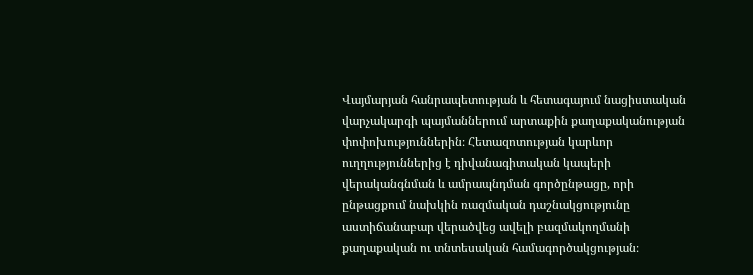Վայմարյան հանրապետության և հետագայում նացիստական վարչակարգի պայմաններում արտաքին քաղաքականության փոփոխություններին։ Հետազոտության կարևոր ուղղություններից է դիվանագիտական կապերի վերականգնման և ամրապնդման գործընթացը, որի ընթացքում նախկին ռազմական դաշնակցությունը աստիճանաբար վերածվեց ավելի բազմակողմանի քաղաքական ու տնտեսական համագործակցության։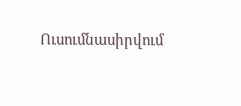Ուսումնասիրվում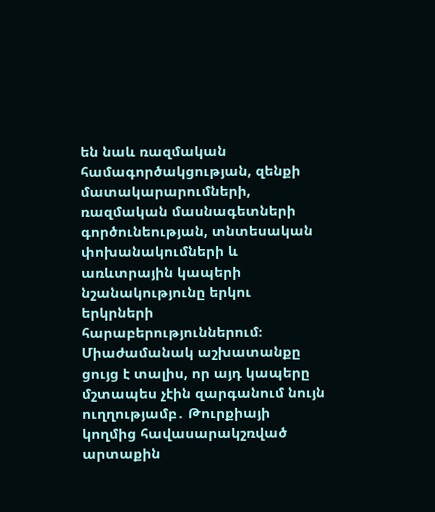են նաև ռազմական համագործակցության, զենքի մատակարարումների, ռազմական մասնագետների գործունեության, տնտեսական փոխանակումների և առևտրային կապերի նշանակությունը երկու երկրների հարաբերություններում։ Միաժամանակ աշխատանքը ցույց է տալիս, որ այդ կապերը մշտապես չէին զարգանում նույն ուղղությամբ․ Թուրքիայի կողմից հավասարակշռված արտաքին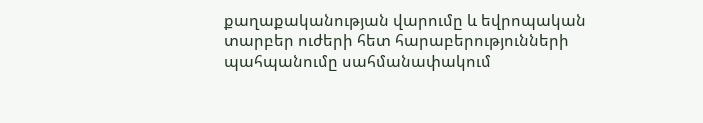քաղաքականության վարումը և եվրոպական տարբեր ուժերի հետ հարաբերությունների պահպանումը սահմանափակում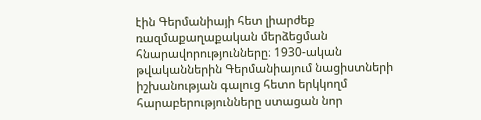էին Գերմանիայի հետ լիարժեք ռազմաքաղաքական մերձեցման հնարավորությունները։ 1930-ական թվականներին Գերմանիայում նացիստների իշխանության գալուց հետո երկկողմ հարաբերությունները ստացան նոր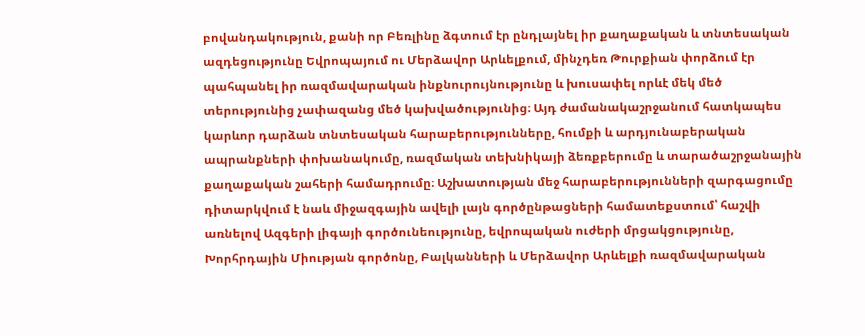բովանդակություն, քանի որ Բեռլինը ձգտում էր ընդլայնել իր քաղաքական և տնտեսական ազդեցությունը Եվրոպայում ու Մերձավոր Արևելքում, մինչդեռ Թուրքիան փորձում էր պահպանել իր ռազմավարական ինքնուրույնությունը և խուսափել որևէ մեկ մեծ տերությունից չափազանց մեծ կախվածությունից։ Այդ ժամանակաշրջանում հատկապես կարևոր դարձան տնտեսական հարաբերությունները, հումքի և արդյունաբերական ապրանքների փոխանակումը, ռազմական տեխնիկայի ձեռքբերումը և տարածաշրջանային քաղաքական շահերի համադրումը։ Աշխատության մեջ հարաբերությունների զարգացումը դիտարկվում է նաև միջազգային ավելի լայն գործընթացների համատեքստում՝ հաշվի առնելով Ազգերի լիգայի գործունեությունը, եվրոպական ուժերի մրցակցությունը, Խորհրդային Միության գործոնը, Բալկանների և Մերձավոր Արևելքի ռազմավարական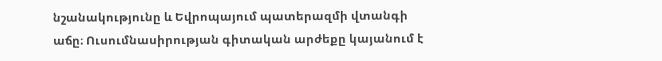նշանակությունը և Եվրոպայում պատերազմի վտանգի աճը։ Ուսումնասիրության գիտական արժեքը կայանում է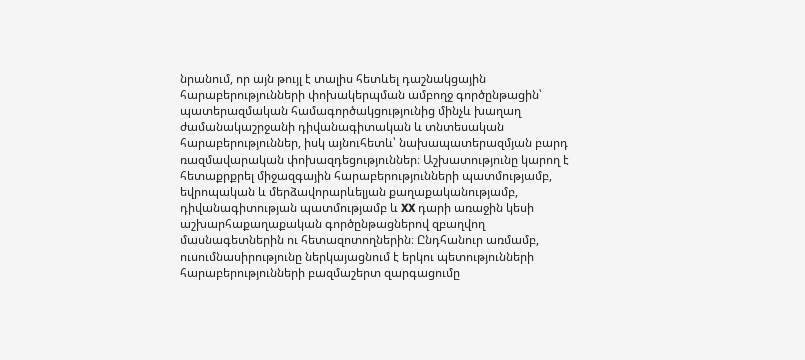նրանում, որ այն թույլ է տալիս հետևել դաշնակցային հարաբերությունների փոխակերպման ամբողջ գործընթացին՝ պատերազմական համագործակցությունից մինչև խաղաղ ժամանակաշրջանի դիվանագիտական և տնտեսական հարաբերություններ, իսկ այնուհետև՝ նախապատերազմյան բարդ ռազմավարական փոխազդեցություններ։ Աշխատությունը կարող է հետաքրքրել միջազգային հարաբերությունների պատմությամբ, եվրոպական և մերձավորարևելյան քաղաքականությամբ, դիվանագիտության պատմությամբ և XX դարի առաջին կեսի աշխարհաքաղաքական գործընթացներով զբաղվող մասնագետներին ու հետազոտողներին։ Ընդհանուր առմամբ, ուսումնասիրությունը ներկայացնում է երկու պետությունների հարաբերությունների բազմաշերտ զարգացումը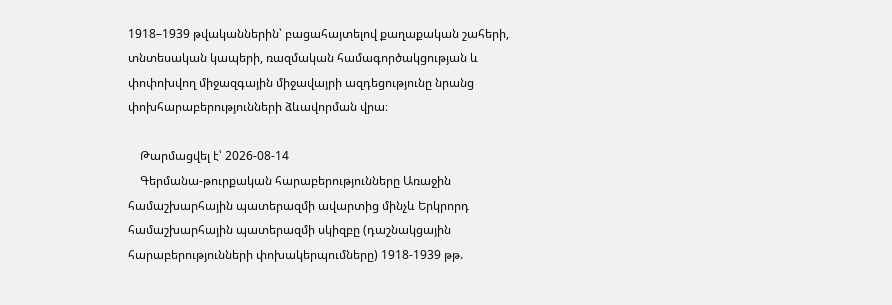1918–1939 թվականներին՝ բացահայտելով քաղաքական շահերի, տնտեսական կապերի, ռազմական համագործակցության և փոփոխվող միջազգային միջավայրի ազդեցությունը նրանց փոխհարաբերությունների ձևավորման վրա։

    Թարմացվել է՝ 2026-08-14
    Գերմանա-թուրքական հարաբերությունները Առաջին համաշխարհային պատերազմի ավարտից մինչև Երկրորդ համաշխարհային պատերազմի սկիզբը (դաշնակցային հարաբերությունների փոխակերպումները) 1918-1939 թթ.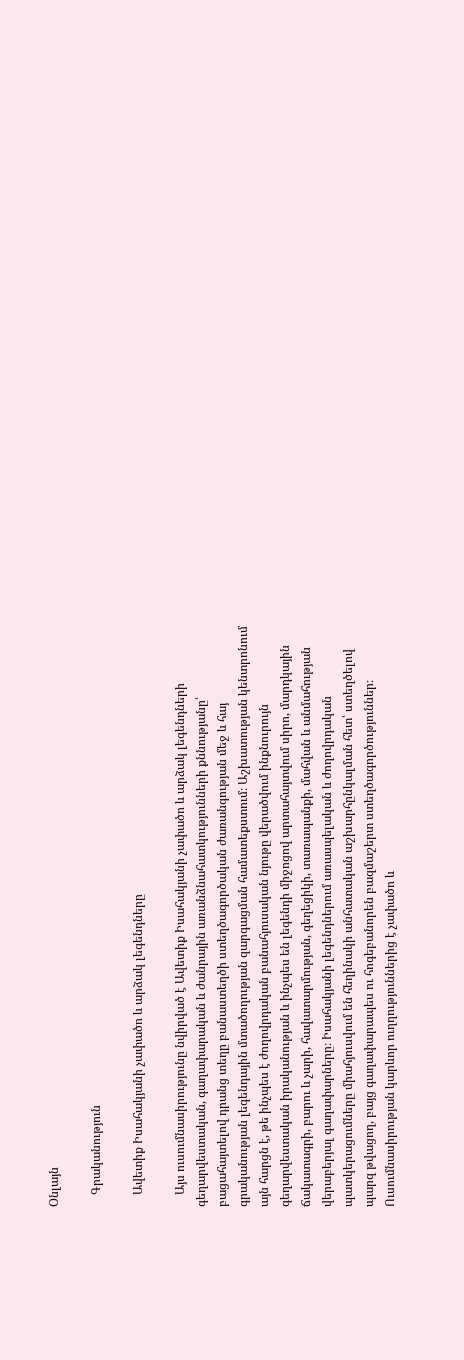Օնլայն

    Գրականություն

    Ավետիք Իսահակյանի չափածո և արձակ լեգենդները

    Այս ուսումնասիրությունը նվիրված է Ավետիք Իսահակյանի չափածո և արձակ լեգենդների գեղարվեստական, գաղափարական և ժանրային առանձնահատկությունների քննությանը՝ բացահայտելով դրանց տեղը բանաստեղծի ստեղծագործական ժառանգության մեջ և հայ գրականության լեգենդային մտածողության զարգացման համատեքստում։ Աշխատության կենտրոնում այն հարցն է, թե ինչպես է ժողովրդական բանահյուսական նյութը վերածվում ինքնուրույն գեղարվեստական իրականության և ինչպես են լեգենդի միջոցով արտահայտվում սիրո, մարդկային ճակատագրի, բարու և չարի, հավատարմության, գեղեցիկի, տառապանքի, մահվան և անմահության վերաբերյալ գաղափարները։ Իսահակյանի լեգենդներում առասպելական և ժողովրդական պատկերացումները միահյուսվում են հեղինակի անհատական աշխարհընկալման հետ՝ ստեղծելով պարզ թվացող, բայց գաղափարապես ու հոգեբանորեն բազմաշերտ ստեղծագործություններ։ Ուսումնասիրության կարևոր ուղղություններից է չափածո և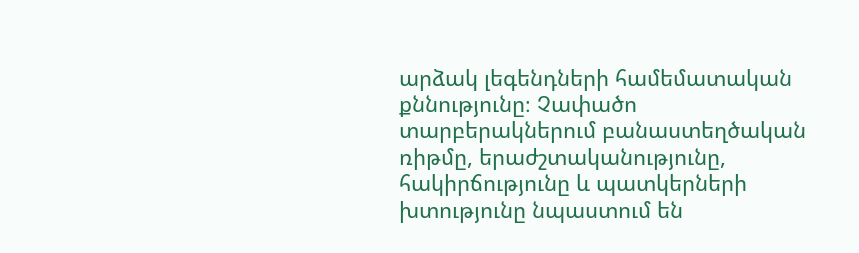արձակ լեգենդների համեմատական քննությունը։ Չափածո տարբերակներում բանաստեղծական ռիթմը, երաժշտականությունը, հակիրճությունը և պատկերների խտությունը նպաստում են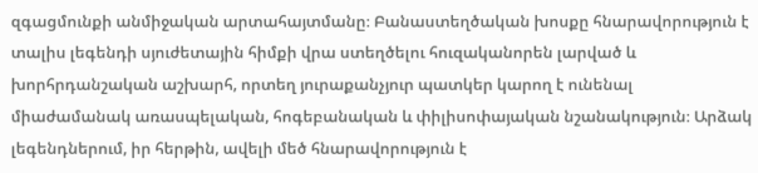զգացմունքի անմիջական արտահայտմանը։ Բանաստեղծական խոսքը հնարավորություն է տալիս լեգենդի սյուժետային հիմքի վրա ստեղծելու հուզականորեն լարված և խորհրդանշական աշխարհ, որտեղ յուրաքանչյուր պատկեր կարող է ունենալ միաժամանակ առասպելական, հոգեբանական և փիլիսոփայական նշանակություն։ Արձակ լեգենդներում, իր հերթին, ավելի մեծ հնարավորություն է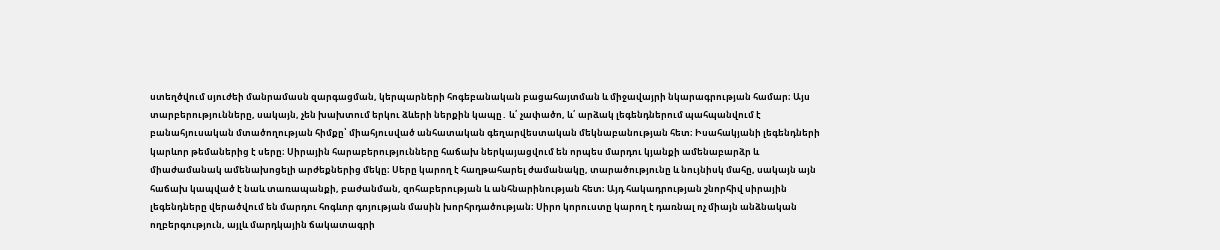ստեղծվում սյուժեի մանրամասն զարգացման, կերպարների հոգեբանական բացահայտման և միջավայրի նկարագրության համար։ Այս տարբերությունները, սակայն, չեն խախտում երկու ձևերի ներքին կապը․ և՛ չափածո, և՛ արձակ լեգենդներում պահպանվում է բանահյուսական մտածողության հիմքը՝ միահյուսված անհատական գեղարվեստական մեկնաբանության հետ։ Իսահակյանի լեգենդների կարևոր թեմաներից է սերը։ Սիրային հարաբերությունները հաճախ ներկայացվում են որպես մարդու կյանքի ամենաբարձր և միաժամանակ ամենախոցելի արժեքներից մեկը։ Սերը կարող է հաղթահարել ժամանակը, տարածությունը և նույնիսկ մահը, սակայն այն հաճախ կապված է նաև տառապանքի, բաժանման, զոհաբերության և անհնարինության հետ։ Այդ հակադրության շնորհիվ սիրային լեգենդները վերածվում են մարդու հոգևոր գոյության մասին խորհրդածության։ Սիրո կորուստը կարող է դառնալ ոչ միայն անձնական ողբերգություն, այլև մարդկային ճակատագրի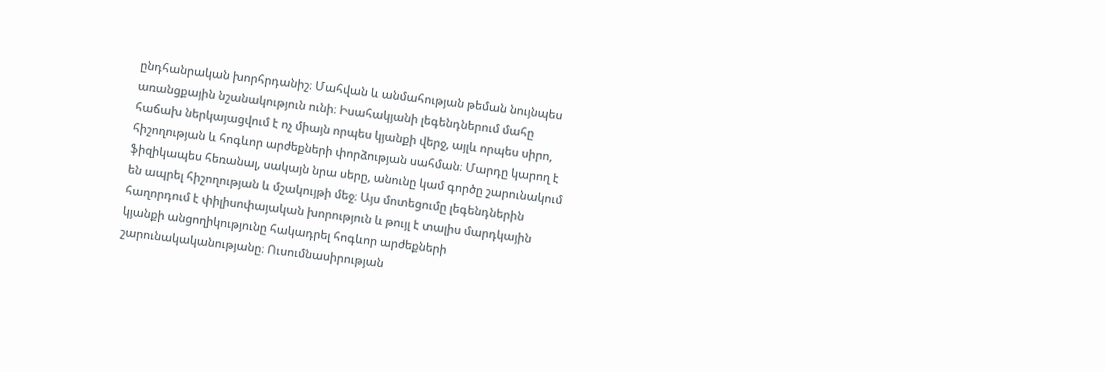ընդհանրական խորհրդանիշ։ Մահվան և անմահության թեման նույնպես առանցքային նշանակություն ունի։ Իսահակյանի լեգենդներում մահը հաճախ ներկայացվում է ոչ միայն որպես կյանքի վերջ, այլև որպես սիրո, հիշողության և հոգևոր արժեքների փորձության սահման։ Մարդը կարող է ֆիզիկապես հեռանալ, սակայն նրա սերը, անունը կամ գործը շարունակում են ապրել հիշողության և մշակույթի մեջ։ Այս մոտեցումը լեգենդներին հաղորդում է փիլիսոփայական խորություն և թույլ է տալիս մարդկային կյանքի անցողիկությունը հակադրել հոգևոր արժեքների շարունակականությանը։ Ուսումնասիրության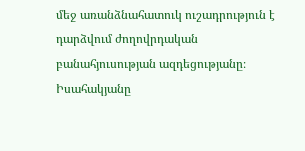մեջ առանձնահատուկ ուշադրություն է դարձվում ժողովրդական բանահյուսության ազդեցությանը։ Իսահակյանը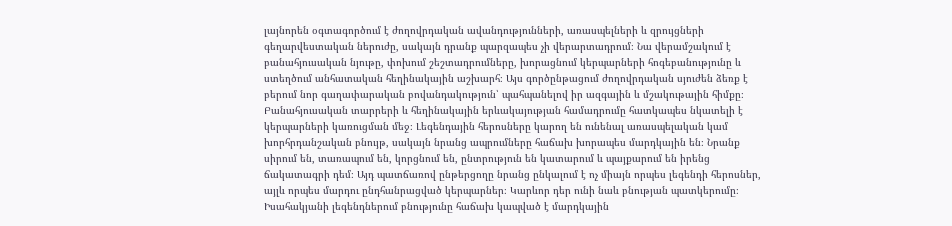լայնորեն օգտագործում է ժողովրդական ավանդությունների, առասպելների և զրույցների գեղարվեստական ներուժը, սակայն դրանք պարզապես չի վերարտադրում։ Նա վերամշակում է բանահյուսական նյութը, փոխում շեշտադրումները, խորացնում կերպարների հոգեբանությունը և ստեղծում անհատական հեղինակային աշխարհ։ Այս գործընթացում ժողովրդական սյուժեն ձեռք է բերում նոր գաղափարական բովանդակություն՝ պահպանելով իր ազգային և մշակութային հիմքը։ Բանահյուսական տարրերի և հեղինակային երևակայության համադրումը հատկապես նկատելի է կերպարների կառուցման մեջ։ Լեգենդային հերոսները կարող են ունենալ առասպելական կամ խորհրդանշական բնույթ, սակայն նրանց ապրումները հաճախ խորապես մարդկային են։ Նրանք սիրում են, տառապում են, կորցնում են, ընտրություն են կատարում և պայքարում են իրենց ճակատագրի դեմ։ Այդ պատճառով ընթերցողը նրանց ընկալում է ոչ միայն որպես լեգենդի հերոսներ, այլև որպես մարդու ընդհանրացված կերպարներ։ Կարևոր դեր ունի նաև բնության պատկերումը։ Իսահակյանի լեգենդներում բնությունը հաճախ կապված է մարդկային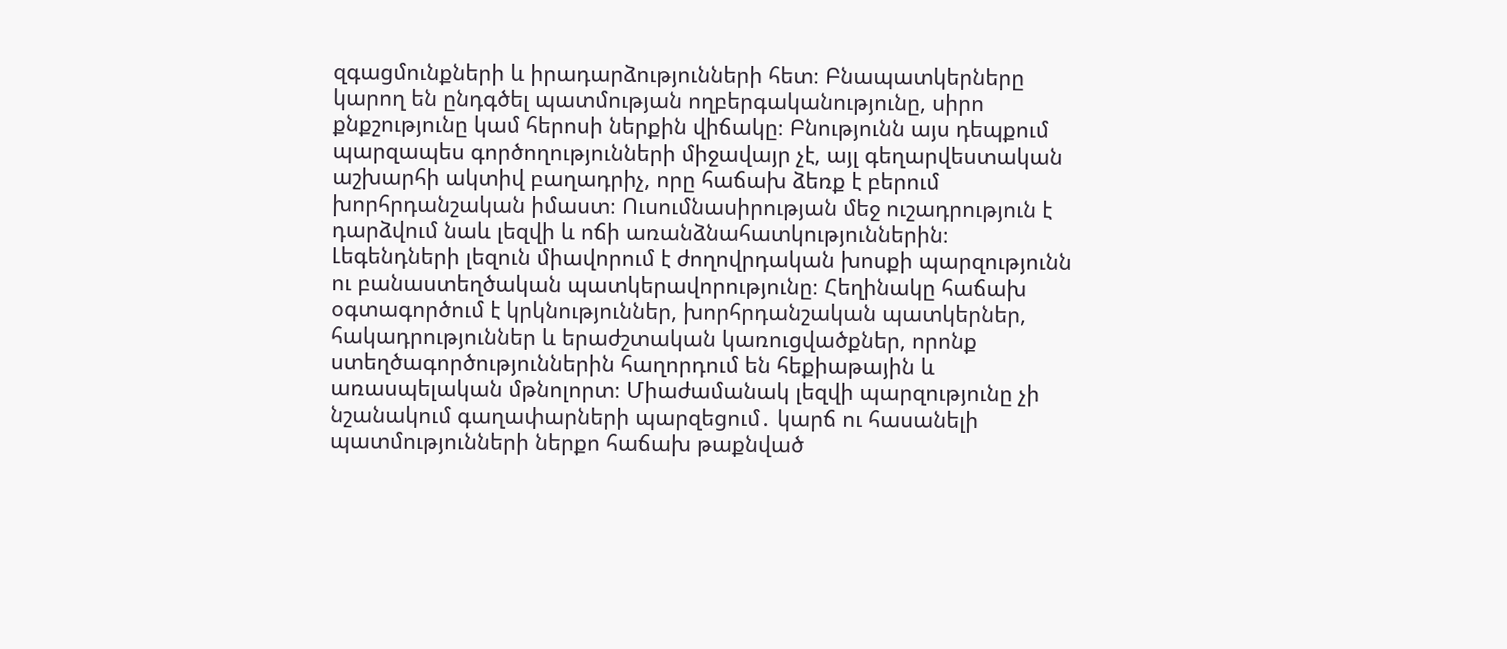զգացմունքների և իրադարձությունների հետ։ Բնապատկերները կարող են ընդգծել պատմության ողբերգականությունը, սիրո քնքշությունը կամ հերոսի ներքին վիճակը։ Բնությունն այս դեպքում պարզապես գործողությունների միջավայր չէ, այլ գեղարվեստական աշխարհի ակտիվ բաղադրիչ, որը հաճախ ձեռք է բերում խորհրդանշական իմաստ։ Ուսումնասիրության մեջ ուշադրություն է դարձվում նաև լեզվի և ոճի առանձնահատկություններին։ Լեգենդների լեզուն միավորում է ժողովրդական խոսքի պարզությունն ու բանաստեղծական պատկերավորությունը։ Հեղինակը հաճախ օգտագործում է կրկնություններ, խորհրդանշական պատկերներ, հակադրություններ և երաժշտական կառուցվածքներ, որոնք ստեղծագործություններին հաղորդում են հեքիաթային և առասպելական մթնոլորտ։ Միաժամանակ լեզվի պարզությունը չի նշանակում գաղափարների պարզեցում․ կարճ ու հասանելի պատմությունների ներքո հաճախ թաքնված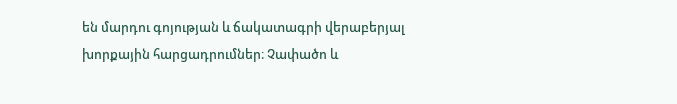են մարդու գոյության և ճակատագրի վերաբերյալ խորքային հարցադրումներ։ Չափածո և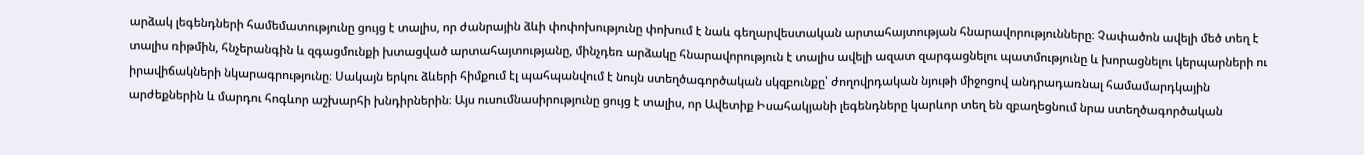արձակ լեգենդների համեմատությունը ցույց է տալիս, որ ժանրային ձևի փոփոխությունը փոխում է նաև գեղարվեստական արտահայտության հնարավորությունները։ Չափածոն ավելի մեծ տեղ է տալիս ռիթմին, հնչերանգին և զգացմունքի խտացված արտահայտությանը, մինչդեռ արձակը հնարավորություն է տալիս ավելի ազատ զարգացնելու պատմությունը և խորացնելու կերպարների ու իրավիճակների նկարագրությունը։ Սակայն երկու ձևերի հիմքում էլ պահպանվում է նույն ստեղծագործական սկզբունքը՝ ժողովրդական նյութի միջոցով անդրադառնալ համամարդկային արժեքներին և մարդու հոգևոր աշխարհի խնդիրներին։ Այս ուսումնասիրությունը ցույց է տալիս, որ Ավետիք Իսահակյանի լեգենդները կարևոր տեղ են զբաղեցնում նրա ստեղծագործական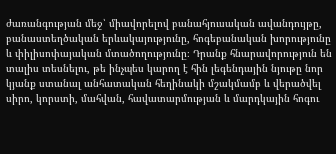ժառանգության մեջ՝ միավորելով բանահյուսական ավանդույթը, բանաստեղծական երևակայությունը, հոգեբանական խորությունը և փիլիսոփայական մտածողությունը։ Դրանք հնարավորություն են տալիս տեսնելու, թե ինչպես կարող է հին լեգենդային նյութը նոր կյանք ստանալ անհատական հեղինակի մշակմամբ և վերածվել սիրո, կորստի, մահվան, հավատարմության և մարդկային հոգու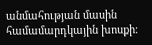անմահության մասին համամարդկային խոսքի։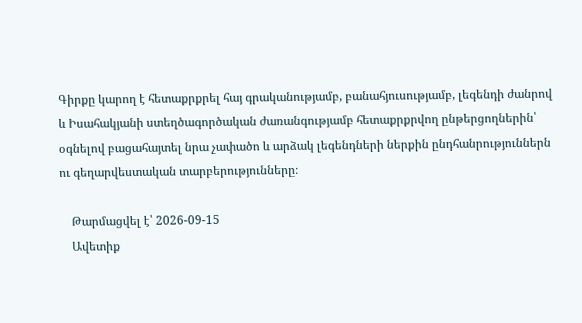Գիրքը կարող է հետաքրքրել հայ գրականությամբ, բանահյուսությամբ, լեգենդի ժանրով և Իսահակյանի ստեղծագործական ժառանգությամբ հետաքրքրվող ընթերցողներին՝ օգնելով բացահայտել նրա չափածո և արձակ լեգենդների ներքին ընդհանրություններն ու գեղարվեստական տարբերությունները։

    Թարմացվել է՝ 2026-09-15
    Ավետիք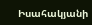Իսահակյանի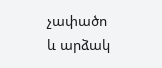չափածո և արձակ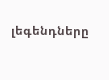լեգենդները